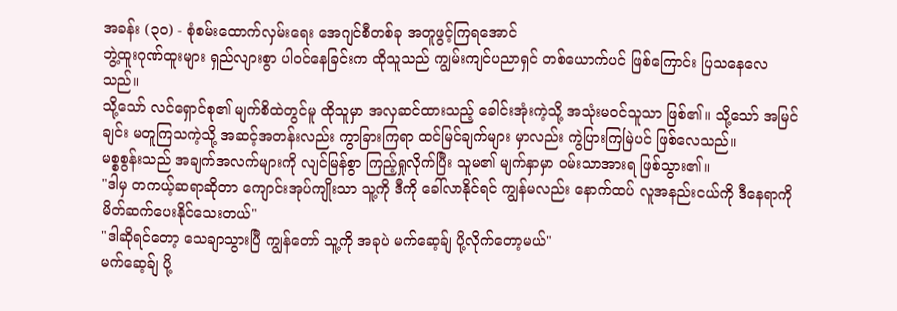အခန်း (၃၀) - စုံစမ်းထောက်လှမ်းရေး အေဂျင်စီတစ်ခု အတူဖွင့်ကြရအောင်
ဘွဲ့ထူးဂုဏ်ထူးများ ရှည်လျားစွာ ပါဝင်နေခြင်းက ထိုသူသည် ကျွမ်းကျင်ပညာရှင် တစ်ယောက်ပင် ဖြစ်ကြောင်း ပြသနေလေသည်။
သို့သော် လင်ရှောင်စု၏ မျက်စိထဲတွင်မူ ထိုသူမှာ အလှဆင်ထားသည့် ခေါင်းအုံးကဲ့သို့ အသုံးမဝင်သူသာ ဖြစ်၏။ သို့သော် အမြင်ချင်း မတူကြသကဲ့သို့ အဆင့်အတန်းလည်း ကွာခြားကြရာ ထင်မြင်ချက်များ မှာလည်း ကွဲပြားကြမြဲပင် ဖြစ်လေသည်။
မစ္စစွန်းသည် အချက်အလက်များကို လျင်မြန်စွာ ကြည့်ရှုလိုက်ပြီး သူမ၏ မျက်နှာမှာ ဝမ်းသာအားရ ဖြစ်သွား၏။
"ဒါမှ တကယ့်ဆရာဆိုတာ ကျောင်းအုပ်ကျိုးသာ သူ့ကို ဒီကို ခေါ်လာနိုင်ရင် ကျွန်မလည်း နောက်ထပ် လူအနည်းငယ်ကို ဒီနေရာကို မိတ်ဆက်ပေးနိုင်သေးတယ်"
"ဒါဆိုရင်တော့ သေချာသွားပြီ ကျွန်တော် သူ့ကို အခုပဲ မက်ဆေ့ခ်ျ ပို့လိုက်တော့မယ်"
မက်ဆေ့ခ်ျ ပို့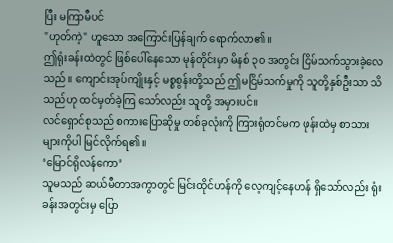ပြီး မကြာမီပင်
"ဟုတ်ကဲ့" ဟူသော အကြောင်းပြန်ချက် ရောက်လာ၏။
ဤရုံးခန်းထဲတွင် ဖြစ်ပေါ်နေသော မုန်တိုင်းမှာ မိနစ် ၃၀ အတွင်း ငြိမ်သက်သွားခဲ့လေသည်။ ကျောင်းအုပ်ကျိုးနှင့် မစ္စစွန်းတို့သည် ဤမငြိမ်သက်မှုကို သူတို့နှစ်ဦးသာ သိသည်ဟု ထင်မှတ်ခဲ့ကြ သော်လည်း သူတို့ အမှားပင်။
လင်ရှောင်စုသည် စကားပြောဆိုမှု တစ်ခုလုံးကို ကြားရုံတင်မက ဖုန်းထဲမှ စာသားများကိုပါ မြင်လိုက်ရ၏။
‘မြောင်ရိုလန်ကော’
သူမသည် ဆယ်မီတာအကွာတွင် မြင်းထိုင်ဟန်ကို လေ့ကျင့်နေဟန် ရှိသော်လည်း ရုံးခန်းအတွင်းမှ ပြော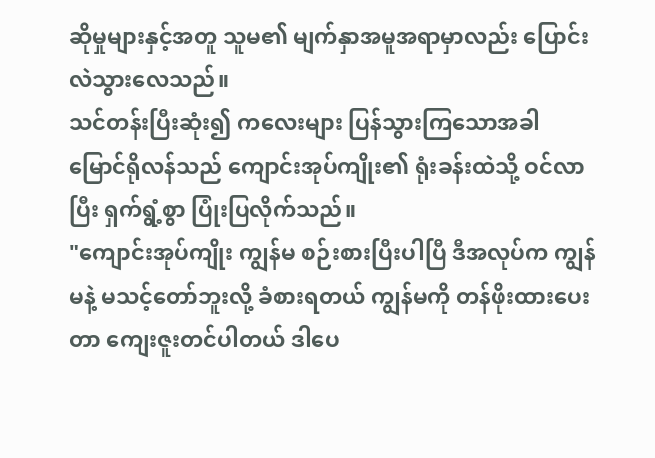ဆိုမှုများနှင့်အတူ သူမ၏ မျက်နှာအမူအရာမှာလည်း ပြောင်းလဲသွားလေသည်။
သင်တန်းပြီးဆုံး၍ ကလေးများ ပြန်သွားကြသောအခါ မြောင်ရိုလန်သည် ကျောင်းအုပ်ကျိုး၏ ရုံးခန်းထဲသို့ ဝင်လာပြီး ရှက်ရွံ့စွာ ပြုံးပြလိုက်သည်။
"ကျောင်းအုပ်ကျိုး ကျွန်မ စဉ်းစားပြီးပါပြီ ဒီအလုပ်က ကျွန်မနဲ့ မသင့်တော်ဘူးလို့ ခံစားရတယ် ကျွန်မကို တန်ဖိုးထားပေးတာ ကျေးဇူးတင်ပါတယ် ဒါပေ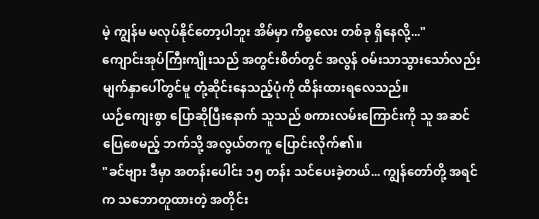မဲ့ ကျွန်မ မလုပ်နိုင်တော့ပါဘူး အိမ်မှာ ကိစ္စလေး တစ်ခု ရှိနေလို့..."
ကျောင်းအုပ်ကြီးကျိုးသည် အတွင်းစိတ်တွင် အလွန် ဝမ်းသာသွားသော်လည်း မျက်နှာပေါ်တွင်မူ တုံ့ဆိုင်းနေသည့်ပုံကို ထိန်းထားရလေသည်။
ယဉ်ကျေးစွာ ပြောဆိုပြီးနောက် သူသည် စကားလမ်းကြောင်းကို သူ အဆင်ပြေစေမည့် ဘက်သို့ အလွယ်တကူ ပြောင်းလိုက်၏။
"ခင်ဗျား ဒီမှာ အတန်းပေါင်း ၁၅ တန်း သင်ပေးခဲ့တယ်... ကျွန်တော်တို့ အရင်က သဘောတူထားတဲ့ အတိုင်း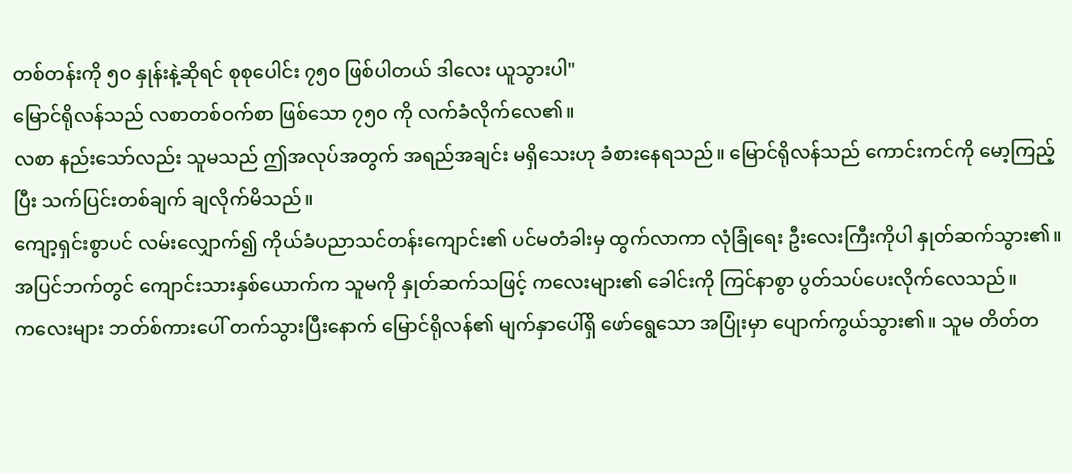တစ်တန်းကို ၅၀ နှုန်းနဲ့ဆိုရင် စုစုပေါင်း ၇၅၀ ဖြစ်ပါတယ် ဒါလေး ယူသွားပါ"
မြောင်ရိုလန်သည် လစာတစ်ဝက်စာ ဖြစ်သော ၇၅၀ ကို လက်ခံလိုက်လေ၏။
လစာ နည်းသော်လည်း သူမသည် ဤအလုပ်အတွက် အရည်အချင်း မရှိသေးဟု ခံစားနေရသည်။ မြောင်ရိုလန်သည် ကောင်းကင်ကို မော့ကြည့်ပြီး သက်ပြင်းတစ်ချက် ချလိုက်မိသည်။
ကျော့ရှင်းစွာပင် လမ်းလျှောက်၍ ကိုယ်ခံပညာသင်တန်းကျောင်း၏ ပင်မတံခါးမှ ထွက်လာကာ လုံခြုံရေး ဦးလေးကြီးကိုပါ နှုတ်ဆက်သွား၏။ အပြင်ဘက်တွင် ကျောင်းသားနှစ်ယောက်က သူမကို နှုတ်ဆက်သဖြင့် ကလေးများ၏ ခေါင်းကို ကြင်နာစွာ ပွတ်သပ်ပေးလိုက်လေသည်။
ကလေးများ ဘတ်စ်ကားပေါ် တက်သွားပြီးနောက် မြောင်ရိုလန်၏ မျက်နှာပေါ်ရှိ ဖော်ရွေသော အပြုံးမှာ ပျောက်ကွယ်သွား၏။ သူမ တိတ်တ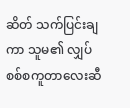ဆိတ် သက်ပြင်းချကာ သူမ၏ လျှပ်စစ်စကူတာလေးဆီ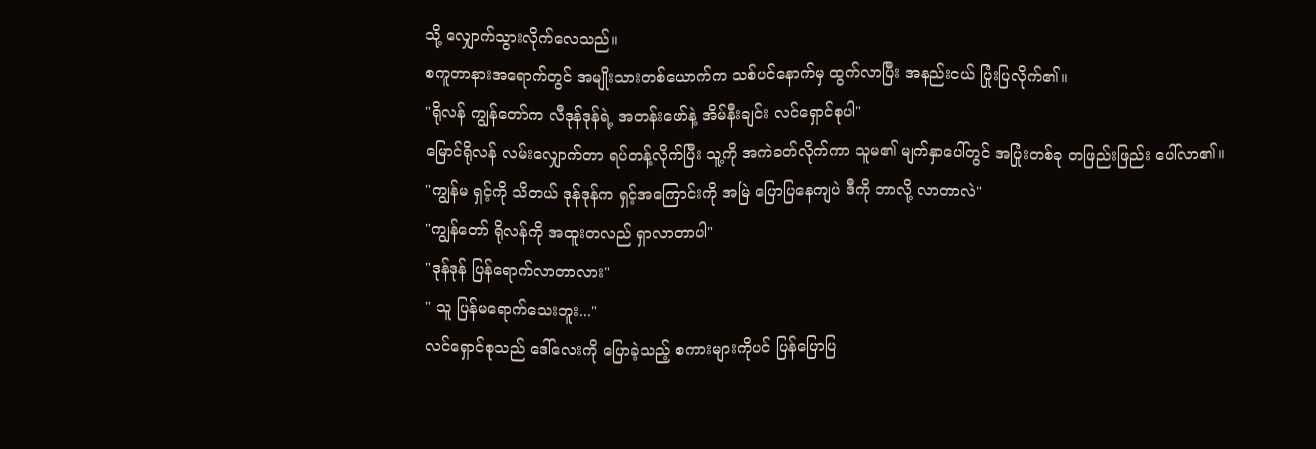သို့ လျှောက်သွားလိုက်လေသည်။
စကူတာနားအရောက်တွင် အမျိုးသားတစ်ယောက်က သစ်ပင်နောက်မှ ထွက်လာပြီး အနည်းငယ် ပြုံးပြလိုက်၏။
"ရိုလန် ကျွန်တော်က လီဒုန်ဒုန်ရဲ့ အတန်းဖော်နဲ့ အိမ်နီးချင်း လင်ရှောင်စုပါ"
မြောင်ရိုလန် လမ်းလျှောက်တာ ရပ်တန့်လိုက်ပြီး သူ့ကို အကဲခတ်လိုက်ကာ သူမ၏ မျက်နှာပေါ်တွင် အပြုံးတစ်ခု တဖြည်းဖြည်း ပေါ်လာ၏။
"ကျွန်မ ရှင့်ကို သိတယ် ဒုန်ဒုန်က ရှင့်အကြောင်းကို အမြဲ ပြောပြနေကျပဲ ဒီကို ဘာလို့ လာတာလဲ"
"ကျွန်တော် ရိုလန်ကို အထူးတလည် ရှာလာတာပါ"
"ဒုန်ဒုန် ပြန်ရောက်လာတာလား"
" သူ ပြန်မရောက်သေးဘူး..."
လင်ရှောင်စုသည် ဒေါ်လေးကို ပြောခဲ့သည့် စကားများကိုပင် ပြန်ပြောပြ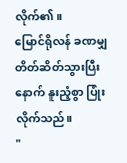လိုက်၏။
မြောင်ရိုလန် ခဏမျှ တိတ်ဆိတ်သွားပြီးနောက် နူးညံ့စွာ ပြုံးလိုက်သည်။
"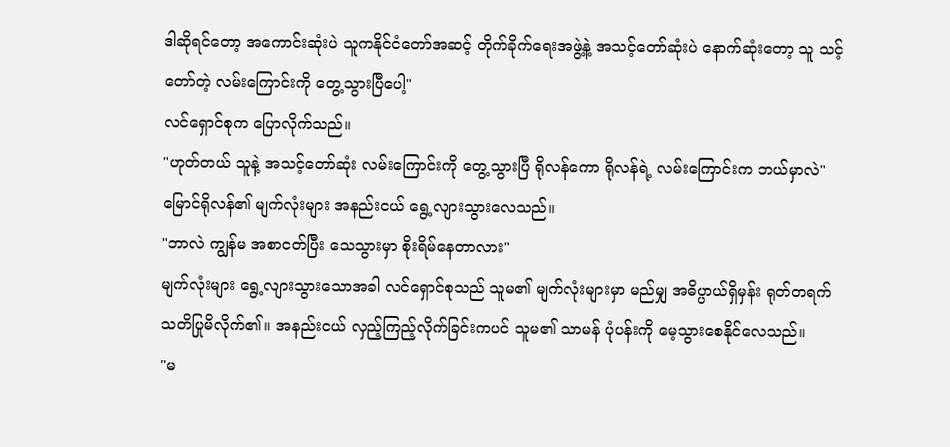ဒါဆိုရင်တော့ အကောင်းဆုံးပဲ သူကနိုင်ငံတော်အဆင့် တိုက်ခိုက်ရေးအဖွဲ့နဲ့ အသင့်တော်ဆုံးပဲ နောက်ဆုံးတော့ သူ သင့်တော်တဲ့ လမ်းကြောင်းကို တွေ့သွားပြီပေါ့"
လင်ရှောင်စုက ပြောလိုက်သည်။
"ဟုတ်တယ် သူနဲ့ အသင့်တော်ဆုံး လမ်းကြောင်းကို တွေ့သွားပြီ ရိုလန်ကော ရိုလန်ရဲ့ လမ်းကြောင်းက ဘယ်မှာလဲ"
မြောင်ရိုလန်၏ မျက်လုံးများ အနည်းငယ် ရွေ့လျားသွားလေသည်။
"ဘာလဲ ကျွန်မ အစာငတ်ပြီး သေသွားမှာ စိုးရိမ်နေတာလား"
မျက်လုံးများ ရွေ့လျားသွားသောအခါ လင်ရှောင်စုသည် သူမ၏ မျက်လုံးများမှာ မည်မျှ အဓိပ္ပာယ်ရှိမှန်း ရုတ်တရက် သတိပြုမိလိုက်၏။ အနည်းငယ် လှည့်ကြည့်လိုက်ခြင်းကပင် သူမ၏ သာမန် ပုံပန်းကို မေ့သွားစေနိုင်လေသည်။
"မ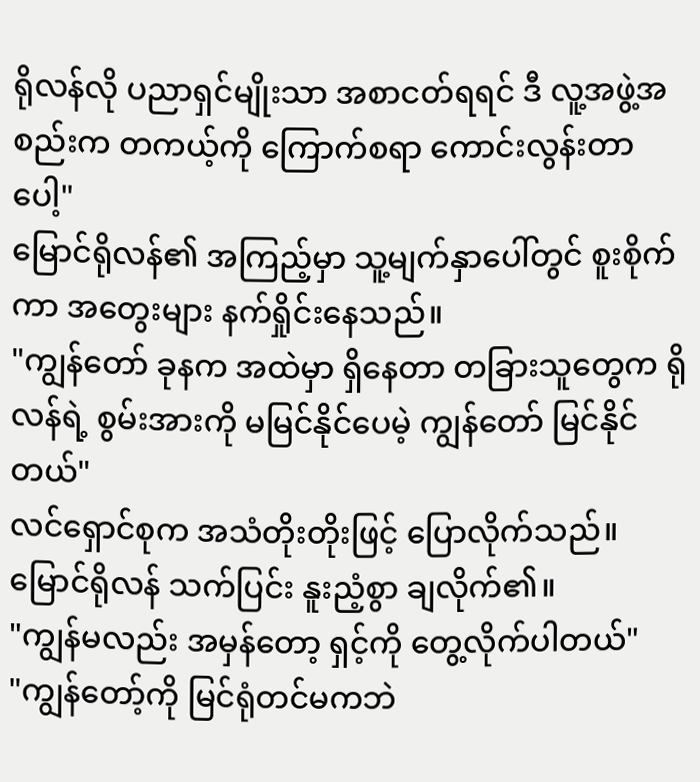ရိုလန်လို ပညာရှင်မျိုးသာ အစာငတ်ရရင် ဒီ လူ့အဖွဲ့အစည်းက တကယ့်ကို ကြောက်စရာ ကောင်းလွန်းတာပေါ့"
မြောင်ရိုလန်၏ အကြည့်မှာ သူ့မျက်နှာပေါ်တွင် စူးစိုက်ကာ အတွေးများ နက်ရှိုင်းနေသည်။
"ကျွန်တော် ခုနက အထဲမှာ ရှိနေတာ တခြားသူတွေက ရိုလန်ရဲ့ စွမ်းအားကို မမြင်နိုင်ပေမဲ့ ကျွန်တော် မြင်နိုင်တယ်"
လင်ရှောင်စုက အသံတိုးတိုးဖြင့် ပြောလိုက်သည်။
မြောင်ရိုလန် သက်ပြင်း နူးညံ့စွာ ချလိုက်၏။
"ကျွန်မလည်း အမှန်တော့ ရှင့်ကို တွေ့လိုက်ပါတယ်"
"ကျွန်တော့်ကို မြင်ရုံတင်မကဘဲ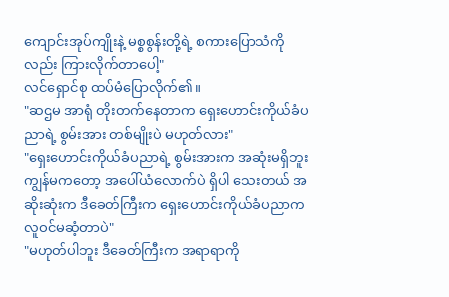ကျောင်းအုပ်ကျိုးနဲ့ မစ္စစွန်းတို့ရဲ့ စကားပြောသံကိုလည်း ကြားလိုက်တာပေါ့"
လင်ရှောင်စု ထပ်မံပြောလိုက်၏။
"ဆဌမ အာရုံ တိုးတက်နေတာက ရှေးဟောင်းကိုယ်ခံပညာရဲ့ စွမ်းအား တစ်မျိုးပဲ မဟုတ်လား"
"ရှေးဟောင်းကိုယ်ခံပညာရဲ့ စွမ်းအားက အဆုံးမရှိဘူး ကျွန်မကတော့ အပေါ်ယံလောက်ပဲ ရှိပါ သေးတယ် အဆိုးဆုံးက ဒီခေတ်ကြီးက ရှေးဟောင်းကိုယ်ခံပညာက လူဝင်မဆံ့တာပဲ"
"မဟုတ်ပါဘူး ဒီခေတ်ကြီးက အရာရာကို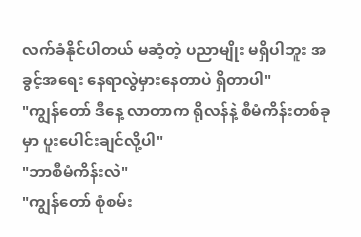လက်ခံနိုင်ပါတယ် မဆံ့တဲ့ ပညာမျိုး မရှိပါဘူး အခွင့်အရေး နေရာလွဲမှားနေတာပဲ ရှိတာပါ"
"ကျွန်တော် ဒီနေ့ လာတာက ရိုလန်နဲ့ စီမံကိန်းတစ်ခုမှာ ပူးပေါင်းချင်လို့ပါ"
"ဘာစီမံကိန်းလဲ"
"ကျွန်တော် စုံစမ်း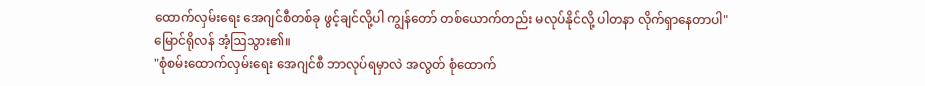ထောက်လှမ်းရေး အေဂျင်စီတစ်ခု ဖွင့်ချင်လို့ပါ ကျွန်တော် တစ်ယောက်တည်း မလုပ်နိုင်လို့ ပါတနာ လိုက်ရှာနေတာပါ"
မြောင်ရိုလန် အံ့ဩသွား၏။
"စုံစမ်းထောက်လှမ်းရေး အေဂျင်စီ ဘာလုပ်ရမှာလဲ အလွတ် စုံထောက်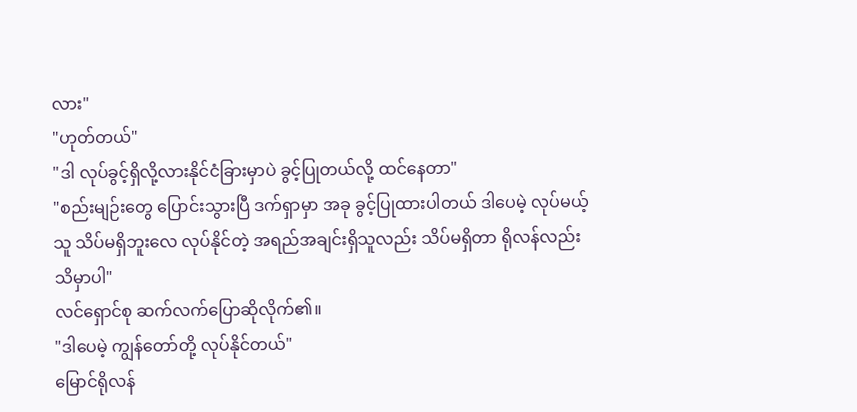လား"
"ဟုတ်တယ်"
"ဒါ လုပ်ခွင့်ရှိလို့လားနိုင်ငံခြားမှာပဲ ခွင့်ပြုတယ်လို့ ထင်နေတာ"
"စည်းမျဉ်းတွေ ပြောင်းသွားပြီ ဒက်ရှာမှာ အခု ခွင့်ပြုထားပါတယ် ဒါပေမဲ့ လုပ်မယ့်သူ သိပ်မရှိဘူးလေ လုပ်နိုင်တဲ့ အရည်အချင်းရှိသူလည်း သိပ်မရှိတာ ရိုလန်လည်း သိမှာပါ"
လင်ရှောင်စု ဆက်လက်ပြောဆိုလိုက်၏။
"ဒါပေမဲ့ ကျွန်တော်တို့ လုပ်နိုင်တယ်"
မြောင်ရိုလန်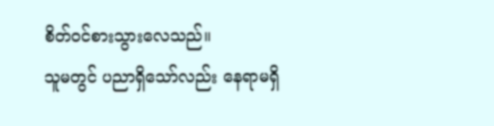စိတ်ဝင်စားသွားလေသည်။
သူမတွင် ပညာရှိသော်လည်း နေရာမရှိ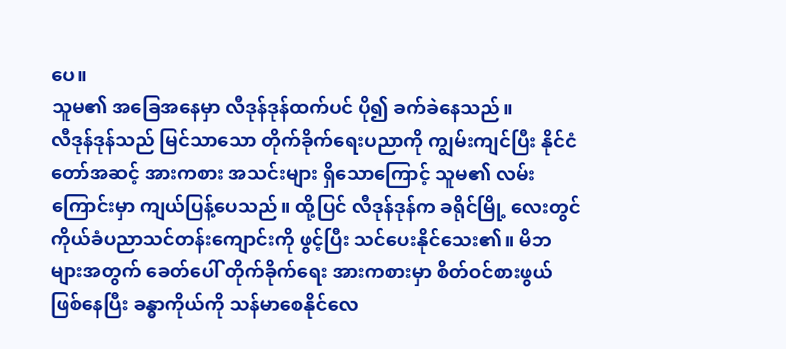ပေ။
သူမ၏ အခြေအနေမှာ လီဒုန်ဒုန်ထက်ပင် ပို၍ ခက်ခဲနေသည်။
လီဒုန်ဒုန်သည် မြင်သာသော တိုက်ခိုက်ရေးပညာကို ကျွမ်းကျင်ပြီး နိုင်ငံတော်အဆင့် အားကစား အသင်းများ ရှိသောကြောင့် သူမ၏ လမ်းကြောင်းမှာ ကျယ်ပြန့်ပေသည်။ ထို့ပြင် လီဒုန်ဒုန်က ခရိုင်မြို့ လေးတွင် ကိုယ်ခံပညာသင်တန်းကျောင်းကို ဖွင့်ပြီး သင်ပေးနိုင်သေး၏။ မိဘများအတွက် ခေတ်ပေါ် တိုက်ခိုက်ရေး အားကစားမှာ စိတ်ဝင်စားဖွယ် ဖြစ်နေပြီး ခန္ဓာကိုယ်ကို သန်မာစေနိုင်လေ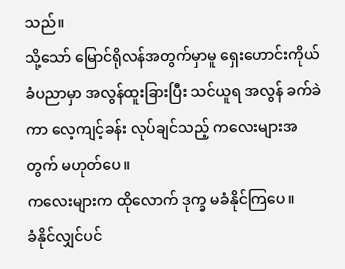သည်။
သို့သော် မြောင်ရိုလန်အတွက်မှာမူ ရှေးဟောင်းကိုယ်ခံပညာမှာ အလွန်ထူးခြားပြီး သင်ယူရ အလွန် ခက်ခဲကာ လေ့ကျင့်ခန်း လုပ်ချင်သည့် ကလေးများအတွက် မဟုတ်ပေ။
ကလေးများက ထိုလောက် ဒုက္ခ မခံနိုင်ကြပေ။
ခံနိုင်လျှင်ပင်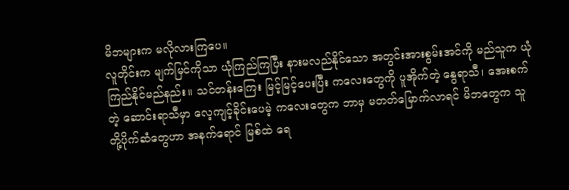မိဘများက မလိုလားကြပေ။
လူတိုင်းက မျက်မြင်ကိုသာ ယုံကြည်ကြပြီး နားမလည်နိုင်သော အတွင်းအားစွမ်းအင်ကို မည်သူက ယုံကြည်နိုင်မည်နည်း။ သင်တန်းကြေး မြင့်မြင့်ပေးပြီး ကလေးတွေကို ပူအိုက်တဲ့ နွေရာသီ၊ အေးစက်တဲ့ ဆောင်းရာသီမှာ လေ့ကျင့်ခိုင်းပေမဲ့ ကလေးတွေက ဘာမှ မတတ်မြောက်လာရင် မိဘတွေက သူတို့ပိုက်ဆံတွေဟာ အနက်ရောင် မြစ်ထဲ ရေ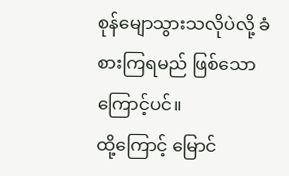စုန်မျောသွားသလိုပဲလို့ ခံစားကြရမည် ဖြစ်သော ကြောင့်ပင်။
ထို့ကြောင့် မြောင်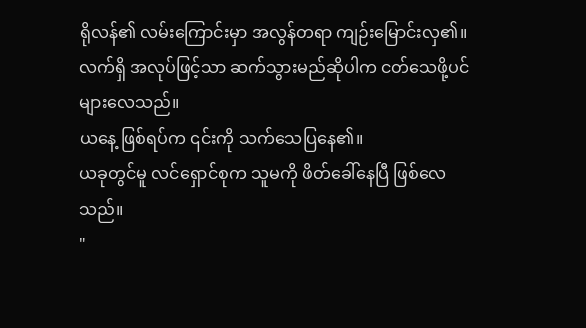ရိုလန်၏ လမ်းကြောင်းမှာ အလွန်တရာ ကျဉ်းမြောင်းလှ၏။
လက်ရှိ အလုပ်ဖြင့်သာ ဆက်သွားမည်ဆိုပါက ငတ်သေဖို့ပင် များလေသည်။
ယနေ့ ဖြစ်ရပ်က ၎င်းကို သက်သေပြနေ၏။
ယခုတွင်မူ လင်ရှောင်စုက သူမကို ဖိတ်ခေါ်နေပြီ ဖြစ်လေသည်။
"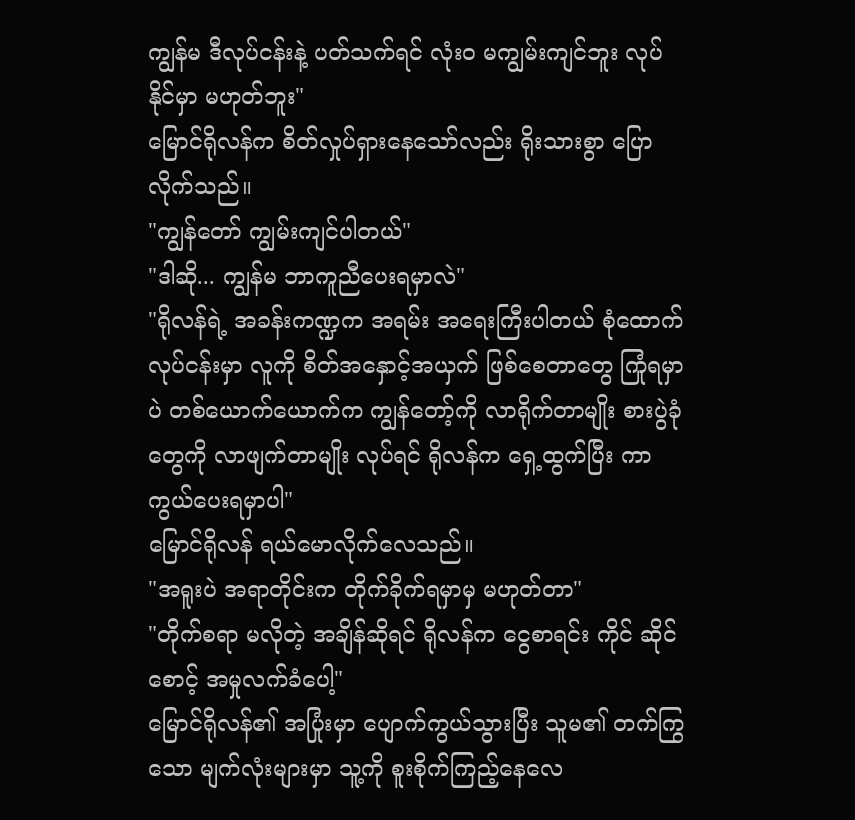ကျွန်မ ဒီလုပ်ငန်းနဲ့ ပတ်သက်ရင် လုံးဝ မကျွမ်းကျင်ဘူး လုပ်နိုင်မှာ မဟုတ်ဘူး"
မြောင်ရိုလန်က စိတ်လှုပ်ရှားနေသော်လည်း ရိုးသားစွာ ပြောလိုက်သည်။
"ကျွန်တော် ကျွမ်းကျင်ပါတယ်"
"ဒါဆို... ကျွန်မ ဘာကူညီပေးရမှာလဲ"
"ရိုလန်ရဲ့ အခန်းကဏ္ဍက အရမ်း အရေးကြီးပါတယ် စုံထောက်လုပ်ငန်းမှာ လူကို စိတ်အနှောင့်အယှက် ဖြစ်စေတာတွေ ကြုံရမှာပဲ တစ်ယောက်ယောက်က ကျွန်တော့်ကို လာရိုက်တာမျိုး စားပွဲခုံတွေကို လာဖျက်တာမျိုး လုပ်ရင် ရိုလန်က ရှေ့ထွက်ပြီး ကာကွယ်ပေးရမှာပါ"
မြောင်ရိုလန် ရယ်မောလိုက်လေသည်။
"အရူးပဲ အရာတိုင်းက တိုက်ခိုက်ရမှာမှ မဟုတ်တာ"
"တိုက်စရာ မလိုတဲ့ အချိန်ဆိုရင် ရိုလန်က ငွေစာရင်း ကိုင် ဆိုင်စောင့် အမှုလက်ခံပေါ့"
မြောင်ရိုလန်၏ အပြုံးမှာ ပျောက်ကွယ်သွားပြီး သူမ၏ တက်ကြွသော မျက်လုံးများမှာ သူ့ကို စူးစိုက်ကြည့်နေလေ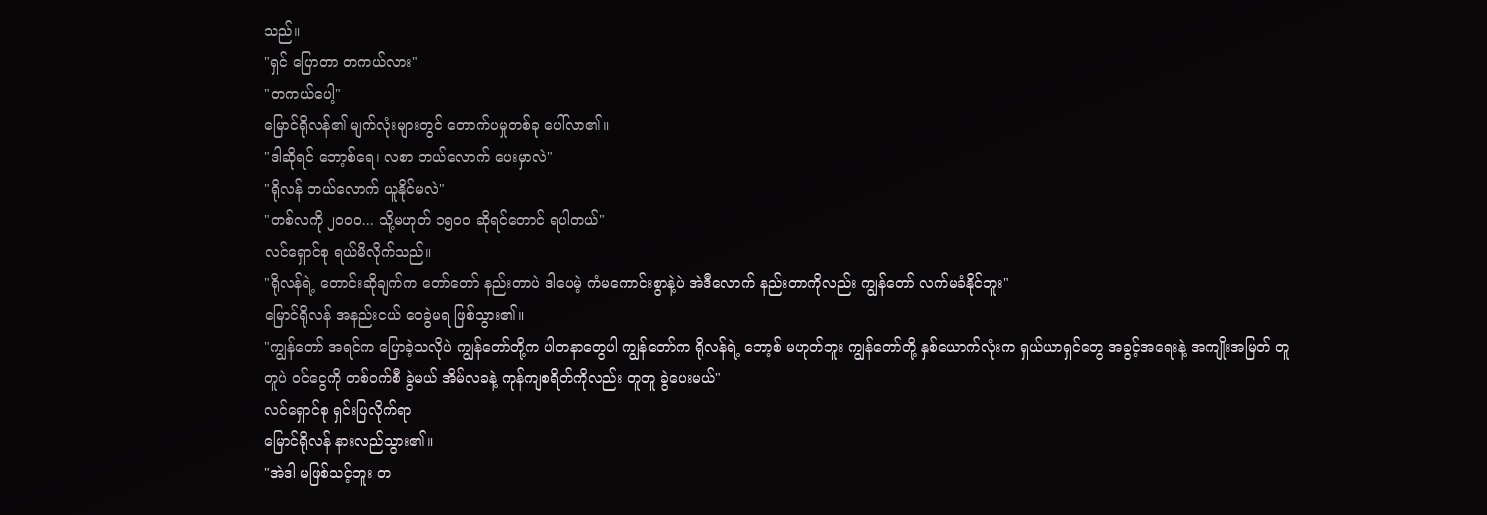သည်။
"ရှင် ပြောတာ တကယ်လား"
"တကယ်ပေါ့"
မြောင်ရိုလန်၏ မျက်လုံးများတွင် တောက်ပမှုတစ်ခု ပေါ်လာ၏။
"ဒါဆိုရင် ဘော့စ်ရေ၊ လစာ ဘယ်လောက် ပေးမှာလဲ"
"ရိုလန် ဘယ်လောက် ယူနိုင်မလဲ"
"တစ်လကို ၂၀၀၀... သို့မဟုတ် ၁၅၀၀ ဆိုရင်တောင် ရပါတယ်"
လင်ရှောင်စု ရယ်မိလိုက်သည်။
"ရိုလန်ရဲ့ တောင်းဆိုချက်က တော်တော် နည်းတာပဲ ဒါပေမဲ့ ကံမကောင်းစွာနဲ့ပဲ အဲဒီလောက် နည်းတာကိုလည်း ကျွန်တော် လက်မခံနိုင်ဘူး"
မြောင်ရိုလန် အနည်းငယ် ဝေခွဲမရ ဖြစ်သွား၏။
"ကျွန်တော် အရင်က ပြောခဲ့သလိုပဲ ကျွန်တော်တို့က ပါတနာတွေပါ ကျွန်တော်က ရိုလန်ရဲ့ ဘော့စ် မဟုတ်ဘူး ကျွန်တော်တို့ နှစ်ယောက်လုံးက ရှယ်ယာရှင်တွေ အခွင့်အရေးနဲ့ အကျိုးအမြတ် တူတူပဲ ဝင်ငွေကို တစ်ဝက်စီ ခွဲမယ် အိမ်လခနဲ့ ကုန်ကျစရိတ်ကိုလည်း တူတူ ခွဲပေးမယ်"
လင်ရှောင်စု ရှင်းပြလိုက်ရာ
မြောင်ရိုလန် နားလည်သွား၏။
"အဲဒါ မဖြစ်သင့်ဘူး တ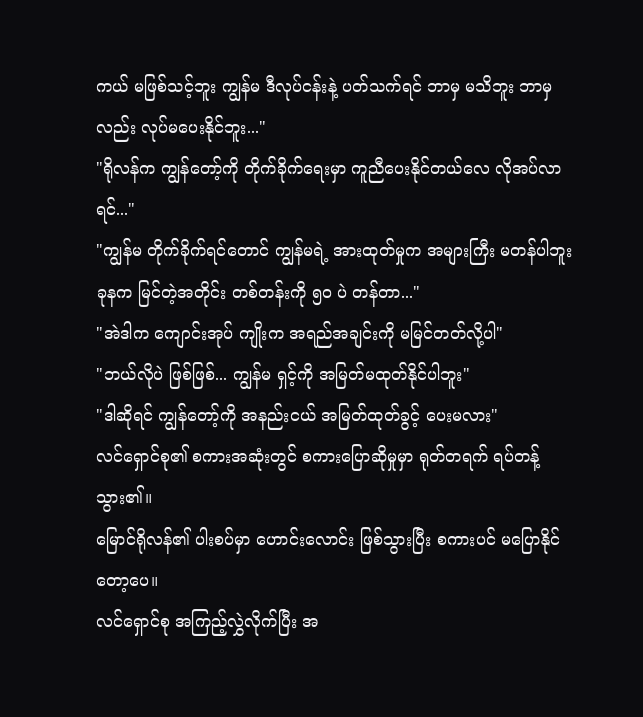ကယ် မဖြစ်သင့်ဘူး ကျွန်မ ဒီလုပ်ငန်းနဲ့ ပတ်သက်ရင် ဘာမှ မသိဘူး ဘာမှလည်း လုပ်မပေးနိုင်ဘူး..."
"ရိုလန်က ကျွန်တော့်ကို တိုက်ခိုက်ရေးမှာ ကူညီပေးနိုင်တယ်လေ လိုအပ်လာရင်..."
"ကျွန်မ တိုက်ခိုက်ရင်တောင် ကျွန်မရဲ့ အားထုတ်မှုက အများကြီး မတန်ပါဘူး ခုနက မြင်တဲ့အတိုင်း တစ်တန်းကို ၅၀ ပဲ တန်တာ..."
"အဲဒါက ကျောင်းအုပ် ကျိုးက အရည်အချင်းကို မမြင်တတ်လို့ပါ"
"ဘယ်လိုပဲ ဖြစ်ဖြစ်... ကျွန်မ ရှင့်ကို အမြတ်မထုတ်နိုင်ပါဘူး"
"ဒါဆိုရင် ကျွန်တော့်ကို အနည်းငယ် အမြတ်ထုတ်ခွင့် ပေးမလား"
လင်ရှောင်စု၏ စကားအဆုံးတွင် စကားပြောဆိုမှုမှာ ရုတ်တရက် ရပ်တန့်သွား၏။
မြောင်ရိုလန်၏ ပါးစပ်မှာ ဟောင်းလောင်း ဖြစ်သွားပြီး စကားပင် မပြောနိုင်တော့ပေ။
လင်ရှောင်စု အကြည့်လွှဲလိုက်ပြီး အ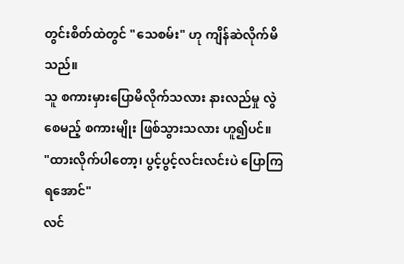တွင်းစိတ်ထဲတွင် "သေစမ်း" ဟု ကျိန်ဆဲလိုက်မိသည်။
သူ စကားမှားပြောမိလိုက်သလား နားလည်မှု လွဲစေမည့် စကားမျိုး ဖြစ်သွားသလား ဟူ၍ပင်။
"ထားလိုက်ပါတော့၊ ပွင့်ပွင့်လင်းလင်းပဲ ပြောကြရအောင်"
လင်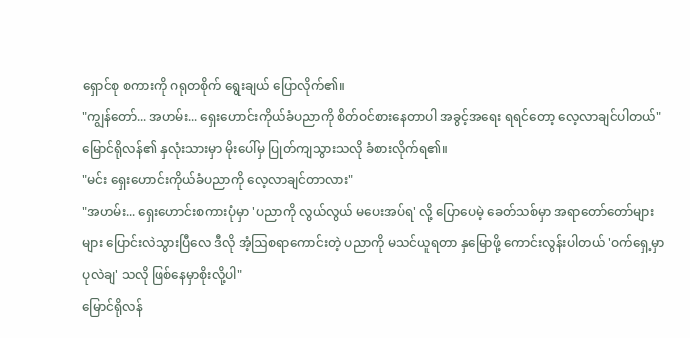ရှောင်စု စကားကို ဂရုတစိုက် ရွေးချယ် ပြောလိုက်၏။
"ကျွန်တော်... အဟမ်း... ရှေးဟောင်းကိုယ်ခံပညာကို စိတ်ဝင်စားနေတာပါ အခွင့်အရေး ရရင်တော့ လေ့လာချင်ပါတယ်"
မြောင်ရိုလန်၏ နှလုံးသားမှာ မိုးပေါ်မှ ပြုတ်ကျသွားသလို ခံစားလိုက်ရ၏။
"မင်း ရှေးဟောင်းကိုယ်ခံပညာကို လေ့လာချင်တာလား"
"အဟမ်း... ရှေးဟောင်းစကားပုံမှာ 'ပညာကို လွယ်လွယ် မပေးအပ်ရ' လို့ ပြောပေမဲ့ ခေတ်သစ်မှာ အရာတော်တော်များများ ပြောင်းလဲသွားပြီလေ ဒီလို အံ့ဩစရာကောင်းတဲ့ ပညာကို မသင်ယူရတာ နှမြောဖို့ ကောင်းလွန်းပါတယ် 'ဝက်ရှေ့မှာ ပုလဲချ' သလို ဖြစ်နေမှာစိုးလို့ပါ"
မြောင်ရိုလန်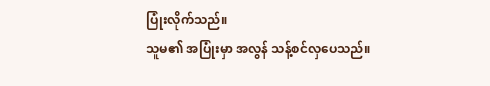ပြုံးလိုက်သည်။
သူမ၏ အပြုံးမှာ အလွန် သန့်စင်လှပေသည်။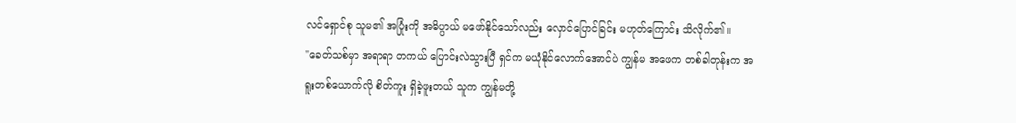လင်ရှောင်စု သူမ၏ အပြုံးကို အဓိပ္ပာယ် မဖော်နိုင်သော်လည်း လှောင်ပြောင်ခြင်း မဟုတ်ကြောင်း သိလိုက်၏။
"ခေတ်သစ်မှာ အရာရာ တကယ် ပြောင်းလဲသွားပြီ ရှင်က မယုံနိုင်လောက်အောင်ပဲ ကျွန်မ အဖေက တစ်ခါတုန်းက အရူးတစ်ယောက်လို စိတ်ကူး ရှိခဲ့ဖူးတယ် သူက ကျွန်မတို့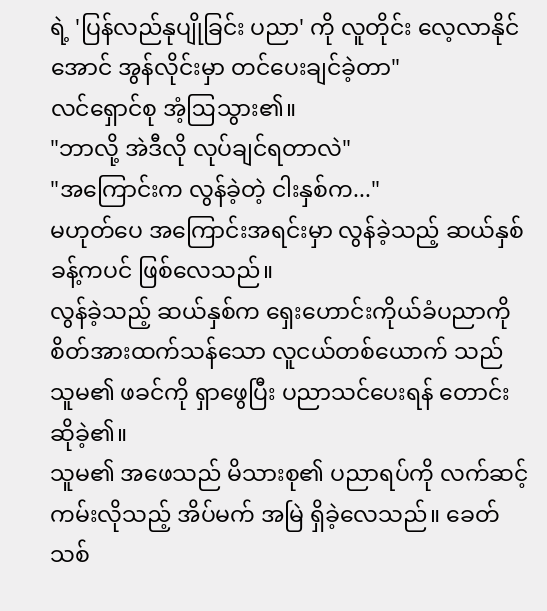ရဲ့ 'ပြန်လည်နုပျိုခြင်း ပညာ' ကို လူတိုင်း လေ့လာနိုင်အောင် အွန်လိုင်းမှာ တင်ပေးချင်ခဲ့တာ"
လင်ရှောင်စု အံ့ဩသွား၏။
"ဘာလို့ အဲဒီလို လုပ်ချင်ရတာလဲ"
"အကြောင်းက လွန်ခဲ့တဲ့ ငါးနှစ်က..."
မဟုတ်ပေ အကြောင်းအရင်းမှာ လွန်ခဲ့သည့် ဆယ်နှစ်ခန့်ကပင် ဖြစ်လေသည်။
လွန်ခဲ့သည့် ဆယ်နှစ်က ရှေးဟောင်းကိုယ်ခံပညာကို စိတ်အားထက်သန်သော လူငယ်တစ်ယောက် သည် သူမ၏ ဖခင်ကို ရှာဖွေပြီး ပညာသင်ပေးရန် တောင်းဆိုခဲ့၏။
သူမ၏ အဖေသည် မိသားစု၏ ပညာရပ်ကို လက်ဆင့်ကမ်းလိုသည့် အိပ်မက် အမြဲ ရှိခဲ့လေသည်။ ခေတ်သစ်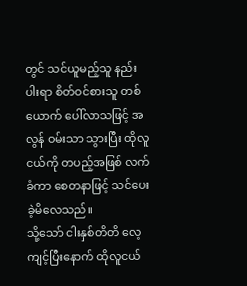တွင် သင်ယူမည့်သူ နည်းပါးရာ စိတ်ဝင်စားသူ တစ်ယောက် ပေါ်လာသဖြင့် အလွန် ဝမ်းသာ သွားပြီး ထိုလူငယ်ကို တပည့်အဖြစ် လက်ခံကာ စေတနာဖြင့် သင်ပေးခဲ့မိလေသည်။
သို့သော် ငါးနှစ်တိတိ လေ့ကျင့်ပြီးနောက် ထိုလူငယ်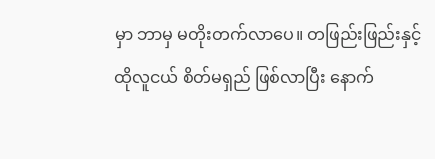မှာ ဘာမှ မတိုးတက်လာပေ။ တဖြည်းဖြည်းနှင့် ထိုလူငယ် စိတ်မရှည် ဖြစ်လာပြီး နောက်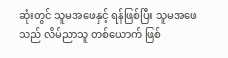ဆုံးတွင် သူမအဖေနှင့် ရန်ဖြစ်ပြီး သူမအဖေသည် လိမ်ညာသူ တစ်ယောက် ဖြစ်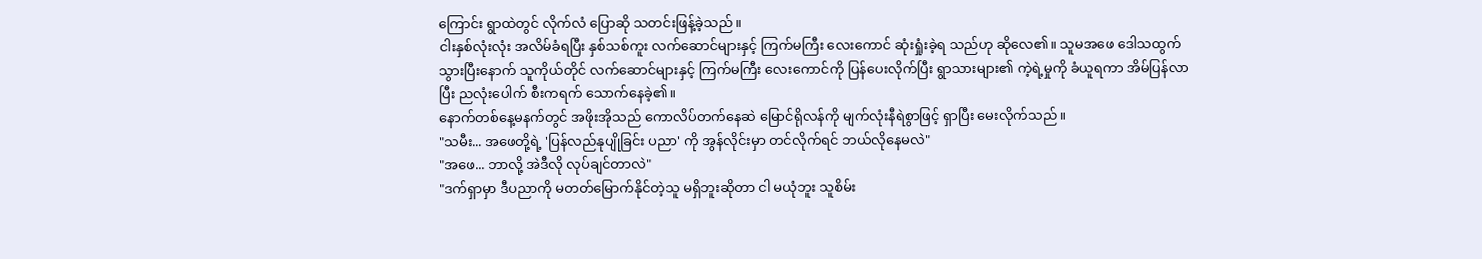ကြောင်း ရွာထဲတွင် လိုက်လံ ပြောဆို သတင်းဖြန့်ခဲ့သည်။
ငါးနှစ်လုံးလုံး အလိမ်ခံရပြီး နှစ်သစ်ကူး လက်ဆောင်များနှင့် ကြက်မကြီး လေးကောင် ဆုံးရှုံးခဲ့ရ သည်ဟု ဆိုလေ၏။ သူမအဖေ ဒေါသထွက်သွားပြီးနောက် သူကိုယ်တိုင် လက်ဆောင်များနှင့် ကြက်မကြီး လေးကောင်ကို ပြန်ပေးလိုက်ပြီး ရွာသားများ၏ ကဲ့ရဲ့မှုကို ခံယူရကာ အိမ်ပြန်လာပြီး ညလုံးပေါက် စီးကရက် သောက်နေခဲ့၏။
နောက်တစ်နေ့မနက်တွင် အဖိုးအိုသည် ကောလိပ်တက်နေဆဲ မြောင်ရိုလန်ကို မျက်လုံးနီရဲစွာဖြင့် ရှာပြီး မေးလိုက်သည်။
"သမီး... အဖေတို့ရဲ့ 'ပြန်လည်နုပျိုခြင်း ပညာ' ကို အွန်လိုင်းမှာ တင်လိုက်ရင် ဘယ်လိုနေမလဲ"
"အဖေ... ဘာလို့ အဲဒီလို လုပ်ချင်တာလဲ"
"ဒက်ရှာမှာ ဒီပညာကို မတတ်မြောက်နိုင်တဲ့သူ မရှိဘူးဆိုတာ ငါ မယုံဘူး သူစိမ်း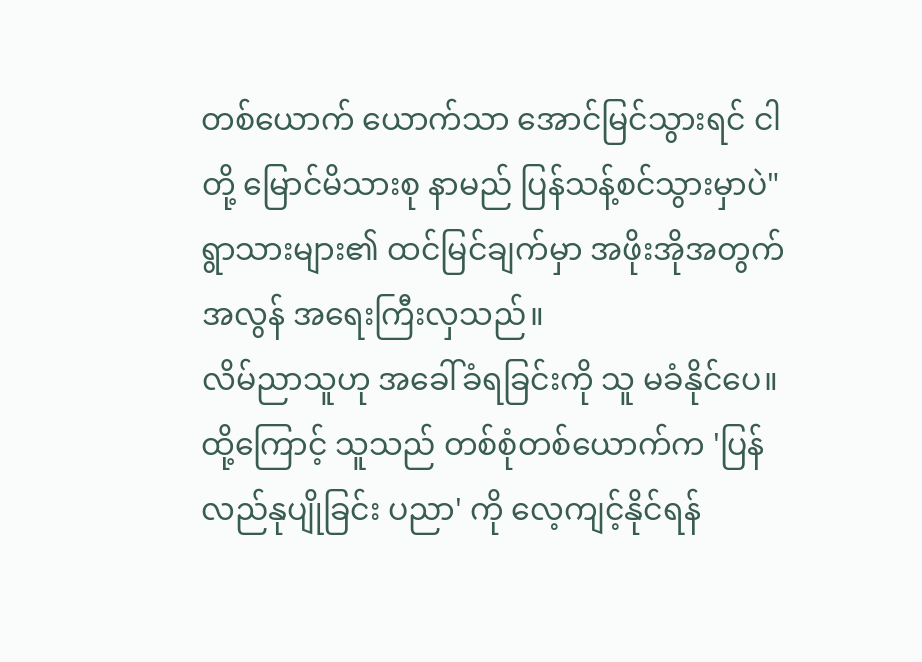တစ်ယောက် ယောက်သာ အောင်မြင်သွားရင် ငါတို့ မြောင်မိသားစု နာမည် ပြန်သန့်စင်သွားမှာပဲ"
ရွာသားများ၏ ထင်မြင်ချက်မှာ အဖိုးအိုအတွက် အလွန် အရေးကြီးလှသည်။
လိမ်ညာသူဟု အခေါ်ခံရခြင်းကို သူ မခံနိုင်ပေ။
ထို့ကြောင့် သူသည် တစ်စုံတစ်ယောက်က 'ပြန်လည်နုပျိုခြင်း ပညာ' ကို လေ့ကျင့်နိုင်ရန်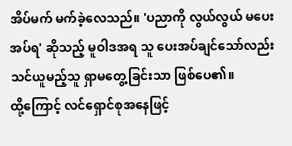အိပ်မက် မက်ခဲ့လေသည်။ 'ပညာကို လွယ်လွယ် မပေးအပ်ရ' ဆိုသည့် မူဝါဒအရ သူ ပေးအပ်ချင်သော်လည်း သင်ယူမည့်သူ ရှာမတွေ့ခြင်းသာ ဖြစ်ပေ၏။
ထို့ကြောင့် လင်ရှောင်စုအနေဖြင့်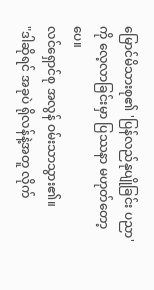မြောင်မိသားစု၏ 'ပြန်လည်နုပျိုခြင်း ပညာ'ကို လေ့လာခြင်းမှာ ပြဿနာ မဟုတ်တော့ပေ။
လင်ရှောင်စု အလွန် ဝမ်းသာသွား၏။
"ဒါဆိုရင် အခုပဲ ရိုလန်နဲ့အတူ လိုက်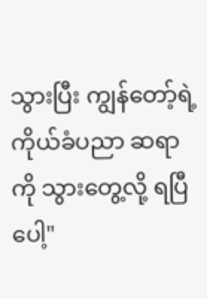သွားပြီး ကျွန်တော့်ရဲ့ ကိုယ်ခံပညာ ဆရာကို သွားတွေ့လို့ ရပြီပေါ့"